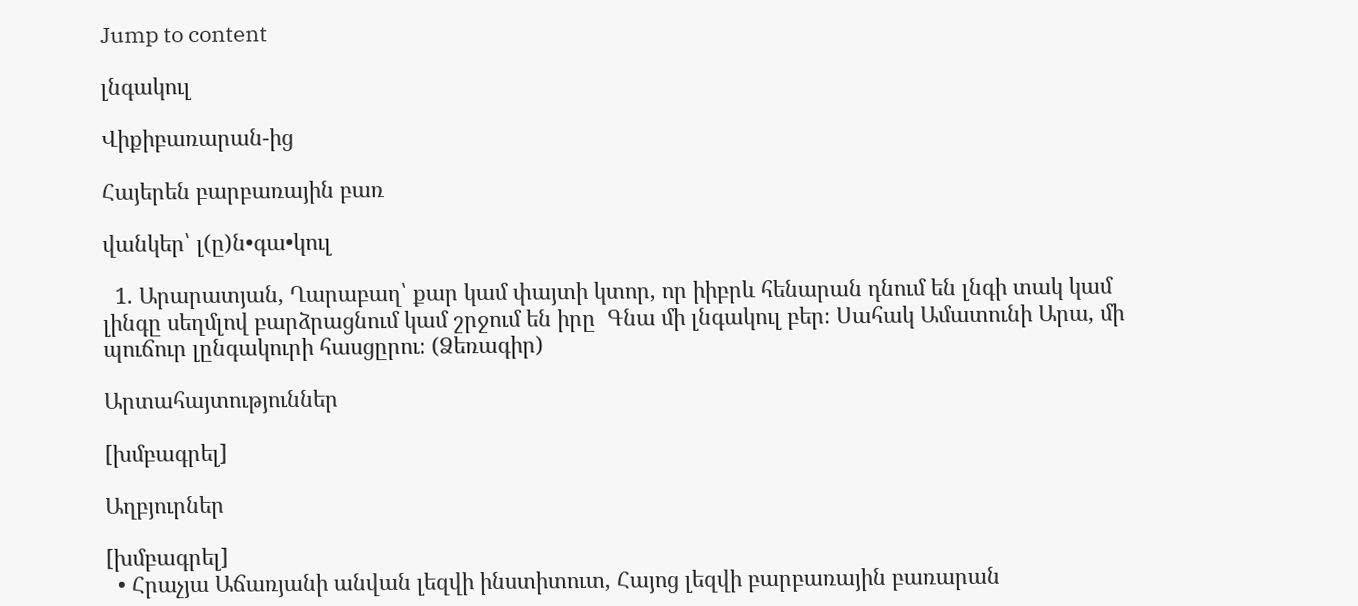Jump to content

լնգակուլ

Վիքիբառարան-ից

Հայերեն բարբառային բառ

վանկեր՝ լ(ը)ն•գա•կուլ

  1. Արարատյան, Ղարաբաղ՝ քար կամ փայտի կտոր, որ իիբրև հենարան դնում են լնգի տակ կամ լինգը սեղմլով բարձրացնում կամ շրջում են իրը  Գնա մի լնգակուլ բեր։ Սահակ Ամատունի Արա, մի պուճուր լընգակուրի հասցըրու։ (Ձեռագիր)

Արտահայտություններ

[խմբագրել]

Աղբյուրներ

[խմբագրել]
  • Հրաչյա Աճառյանի անվան լեզվի ինստիտուտ, Հայոց լեզվի բարբառային բառարան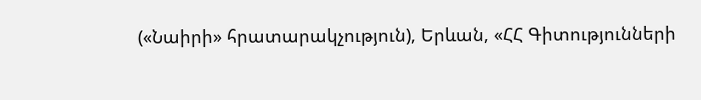(«Նաիրի» հրատարակչություն), Երևան, «ՀՀ Գիտությունների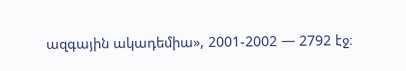ազգային ակադեմիա», 2001-2002 — 2792 էջ։